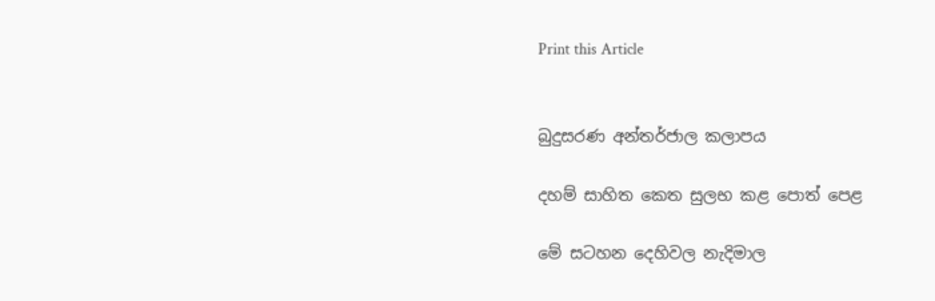Print this Article


බුදුසරණ අන්තර්ජාල කලාපය

දහම් සාහිත කෙත සුලභ කළ පොත් පෙළ

මේ සටහන දෙහිවල නැදිමාල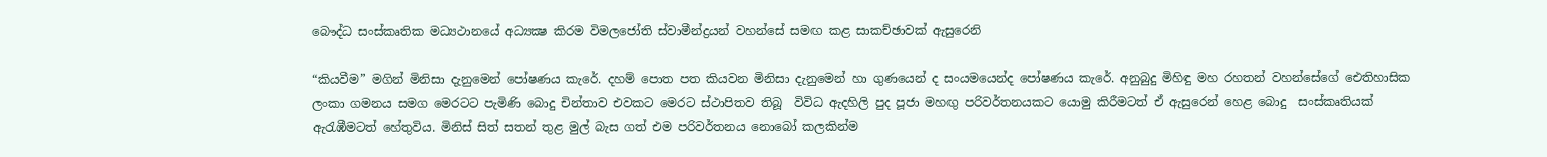බෞද්ධ සංස්කෘතික මධ්‍යථානයේ අධ්‍යක්‍ෂ කිරම විමලජෝති ස්වාමීන්ද්‍රයන් වහන්සේ සමඟ කළ සාකච්ඡාවක් ඇසුරෙනි

“කියවීම” මගින් මිනිසා දැනුමෙන් පෝෂණය කැරේ. දහම් පොත පත කියවන මිනිසා දැනුමෙන් හා ගුණයෙන් ද සංයමයෙන්ද පෝෂණය කැරේ. අනුබුදු මිහිඳු මහ රහතන් වහන්සේගේ ඓතිහාසික ලංකා ගමනය සමග මෙරටට පැමිණි බොදු චින්තාව එවකට මෙරට ස්ථාපිතව තිබූ  විවිධ ඇදහිලි පුද පූජා මහඟු පරිවර්තනයකට යොමු කිරීමටත් ඒ ඇසුරෙන් හෙළ බොදු  සංස්කෘතියක් ඇරැඹීමටත් හේතුවිය. මිනිස් සිත් සතන් තුළ මුල් බැස ගත් එම පරිවර්තනය නොබෝ කලකින්ම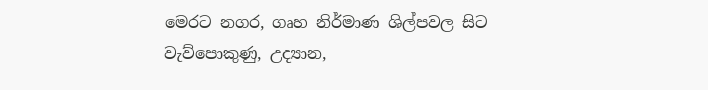මෙරට නගර, ගෘහ නිර්මාණ ශිල්පවල සිට වැව්පොකුණු, උද්‍යාන,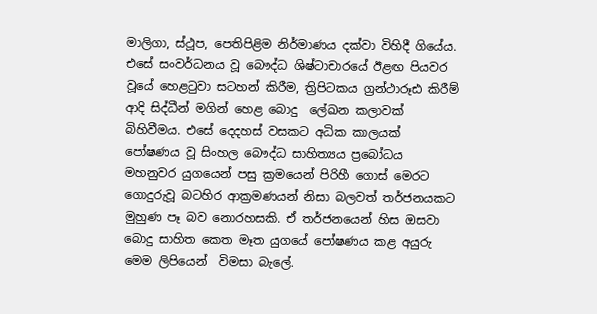මාලිගා, ස්ථූප, පෙතිපිළිම නිර්මාණය දක්වා විහිදී ගියේය. එසේ සංවර්ධනය වූ බෞද්ධ ශිෂ්ටාචාරයේ ඊළඟ පියවර වූයේ හෙළටුවා සටහන් කිරීම, ත්‍රිපිටකය ග්‍රන්ථාරූඪ කිරීම් ආදි සිද්ධීන් මගින් හෙළ බොදු  ලේඛන කලාවක් බිහිවීමය. එසේ දෙදහස් වසකට අධික කාලයක් පෝෂණය වූ සිංහල බෞද්ධ සාහිත්‍යය ප්‍රබෝධය මහනුවර යුගයෙන් පසු ක්‍රමයෙන් පිරිහී ගොස් මෙරට ගොදුරුවූ බටහිර ආක්‍රමණයන් නිසා බලවත් තර්ජනයකට මුහුණ පෑ බව නොරහසකි. ඒ තර්ජනයෙන් හිස ඔසවා බොදු සාහිත කෙත මෑත යුගයේ පෝෂණය කළ අයුරු මෙම ලිපියෙන්  විමසා බැලේ.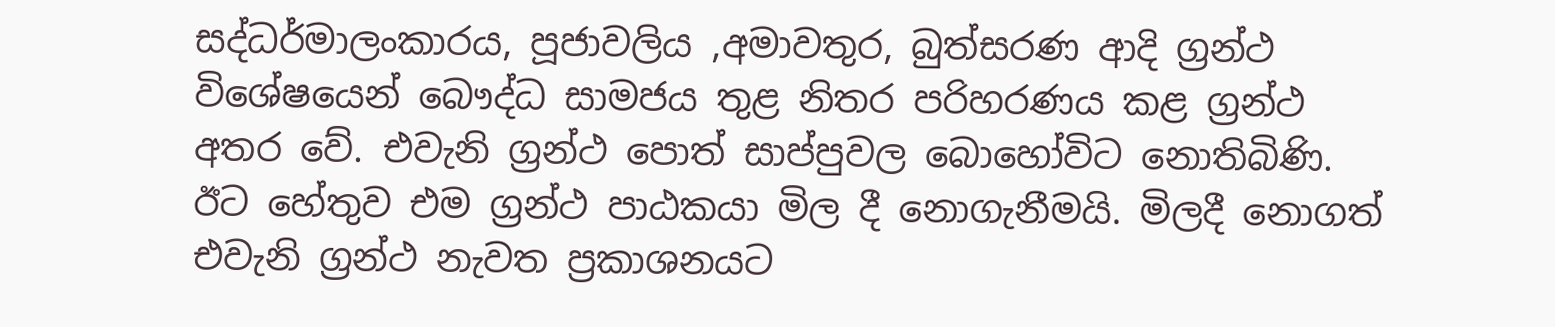සද්ධර්මාලංකාරය, පූජාවලිය ,අමාවතුර, බුත්සරණ ආදි ග්‍රන්ථ විශේෂයෙන් බෞද්ධ සාමජය තුළ නිතර පරිහරණය කළ ග්‍රන්ථ අතර වේ. එවැනි ග්‍රන්ථ පොත් සාප්පුවල බොහෝවිට නොතිබිණි. ඊට හේතුව එම ග්‍රන්ථ පාඨකයා මිල දී නොගැනීමයි. මිලදී නොගත් එවැනි ග්‍රන්ථ නැවත ප්‍රකාශනයට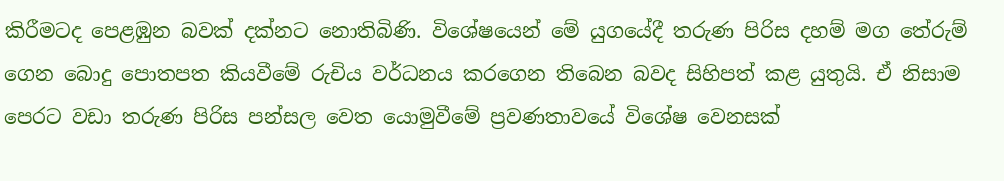කිරීමටද පෙළඹුන බවක් දක්නට නොතිබිණි. විශේෂයෙන් මේ යුගයේදී තරුණ පිරිස දහම් මග තේරුම් ගෙන බොදු පොතපත කියවීමේ රුචිය වර්ධනය කරගෙන තිබෙන බවද සිහිපත් කළ යුතුයි. ඒ නිසාම පෙරට වඩා තරුණ පිරිස පන්සල වෙත යොමුවීමේ ප්‍රවණතාවයේ විශේෂ වෙනසක්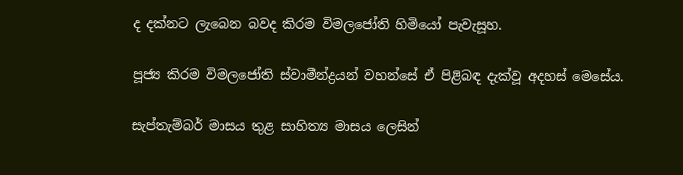ද දක්නට ලැබෙන බවද කිරම විමලජෝති හිමියෝ පැවැසූහ.

පූජ්‍ය කිරම විමලජෝති ස්වාමීන්ද්‍රයන් වහන්සේ ඒ පිළිබඳ දැක්වූ අදහස් මෙසේය.

සැප්තැම්බර් මාසය තුළ සාහිත්‍ය මාසය ලෙසින්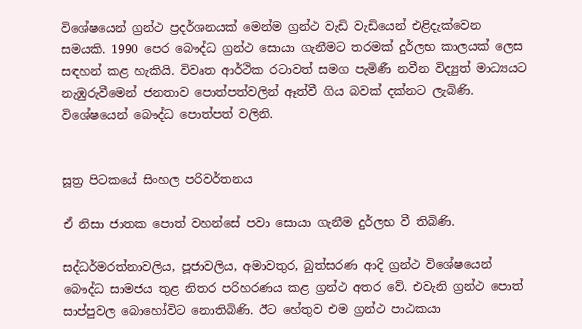විශේෂයෙන් ග්‍රන්ථ ප්‍රදර්ශනයක් මෙන්ම ග්‍රන්ථ වැඩි වැඩියෙන් එළිදැක්වෙන සමයකි. 1990 පෙර බෞද්ධ ග්‍රන්ථ සොයා ගැනීමට තරමක් දුර්ලභ කාලයක් ලෙස සඳහන් කළ හැකියි. විවෘත ආර්ථික රටාවත් සමග පැමිණී නවීන විද්‍යුත් මාධ්‍යයට නැඹුරුවීමෙන් ජනතාව පොත්පත්වලින් ඈත්වී ගිය බවක් දක්නට ලැබිණි. විශේෂයෙන් බෞද්ධ පොත්පත් වලිනි.


සූත්‍ර පිටකයේ සිංහල පරිවර්තනය

ඒ නිසා ජාතක පොත් වහන්සේ පවා සොයා ගැනීම දුර්ලභ වී තිබිණි.

සද්ධර්මරත්නාවලිය, පූජාවලිය, අමාවතුර, බුත්සරණ ආදි ග්‍රන්ථ විශේෂයෙන් බෞද්ධ සාමජය තුළ නිතර පරිහරණය කළ ග්‍රන්ථ අතර වේ. එවැනි ග්‍රන්ථ පොත් සාප්පුවල බොහෝවිට නොතිබිණි. ඊට හේතුව එම ග්‍රන්ථ පාඨකයා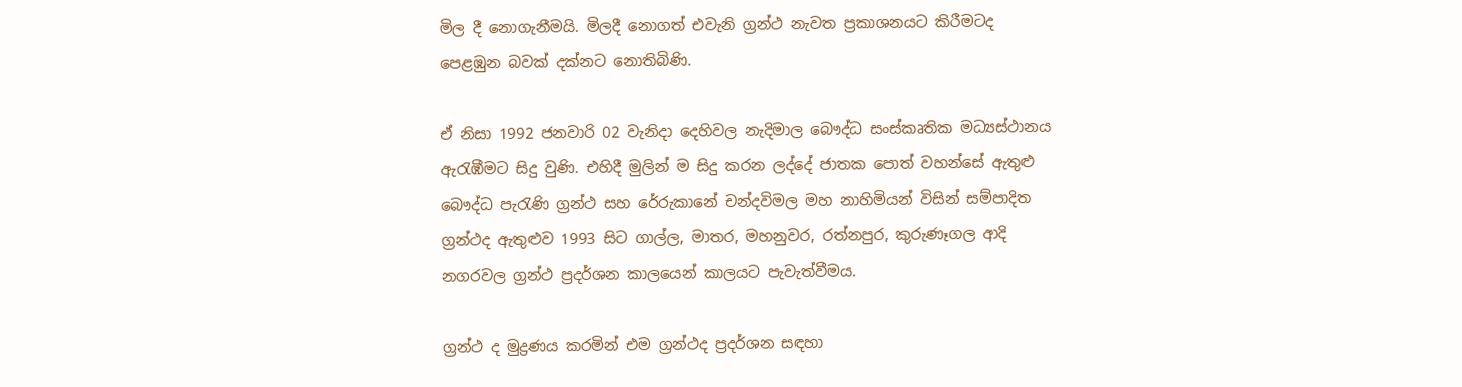මිල දී නොගැනීමයි. මිලදී නොගත් එවැනි ග්‍රන්ථ නැවත ප්‍රකාශනයට කිරීමටද පෙළඹුන බවක් දක්නට නොතිබිණි.

ඒ නිසා 1992 ජනවාරි 02 වැනිදා දෙහිවල නැදිමාල බෞද්ධ සංස්කෘතික මධ්‍යස්ථානය ඇරැඹීමට සිදු වුණි. එහිදී මුලින් ම සිදු කරන ලද්දේ ජාතක පොත් වහන්සේ ඇතුළු බෞද්ධ පැරැණි ග්‍රන්ථ සහ රේරුකානේ චන්දවිමල මහ නාහිමියන් විසින් සම්පාදිත ග්‍රන්ථද ඇතුළුව 1993 සිට ගාල්ල, මාතර, මහනුවර, රත්නපුර, කුරුණෑගල ආදි නගරවල ග්‍රන්ථ ප්‍රදර්ශන කාලයෙන් කාලයට පැවැත්වීමය.

ග්‍රන්ථ ද මුද්‍රණය කරමින් එම ග්‍රන්ථද ප්‍රදර්ශන සඳහා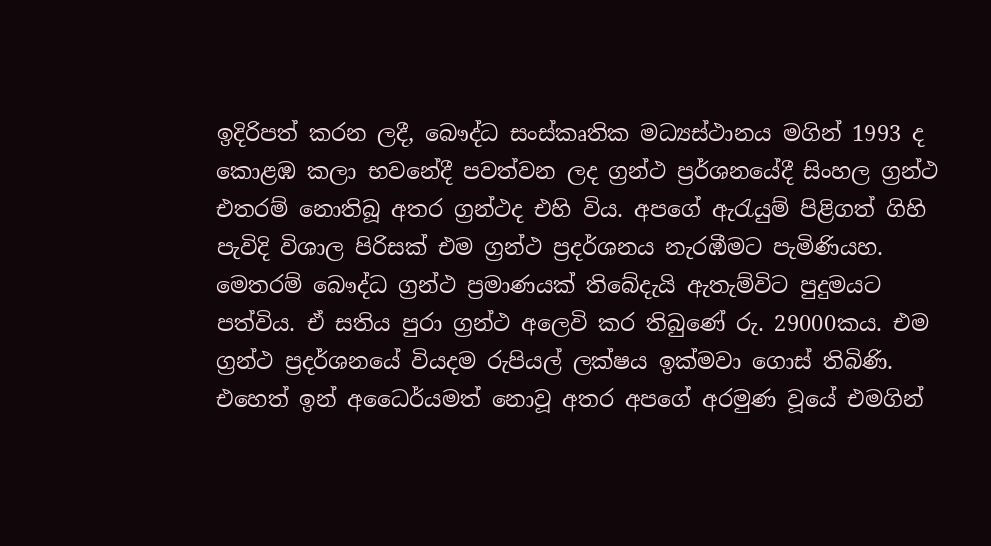ඉදිරිපත් කරන ලදී, බෞද්ධ සංස්කෘතික මධ්‍යස්ථානය මගින් 1993 ද කොළඹ කලා භවනේදී පවත්වන ලද ග්‍රන්ථ ප්‍රර්ශනයේදී සිංහල ග්‍රන්ථ එතරම් නොතිබූ අතර ග්‍රන්ථද එහි විය. අපගේ ඇරැයුම් පිළිගත් ගිහි පැවිදි විශාල පිරිසක් එම ග්‍රන්ථ ප්‍රදර්ශනය නැරඹීමට පැමිණියහ. මෙතරම් බෞද්ධ ග්‍රන්ථ ප්‍රමාණයක් තිබේදැයි ඇතැම්විට පුදුමයට පත්විය. ඒ සතිය පුරා ග්‍රන්ථ අලෙවි කර තිබුණේ රු. 29000කය. එම ග්‍රන්ථ ප්‍රදර්ශනයේ වියදම රුපියල් ලක්ෂය ඉක්මවා ගොස් තිබිණි. එහෙත් ඉන් අධෛර්යමත් නොවූ අතර අපගේ අරමුණ වූයේ එමගින්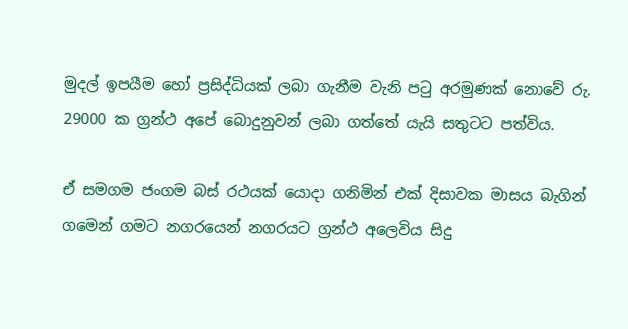මුදල් ඉපයීම හෝ ප්‍රසිද්ධියක් ලබා ගැනීම වැනි පටු අරමුණක් නොවේ රු. 29000 ක ග්‍රන්ථ අපේ බොදුනුවන් ලබා ගත්තේ යැයි සතුටට පත්විය.

ඒ සමගම ජංගම බස් රථයක් යොදා ගනිමින් එක් දිසාවක මාසය බැගින් ගමෙන් ගමට නගරයෙන් නගරයට ග්‍රන්ථ අලෙවිය සිදු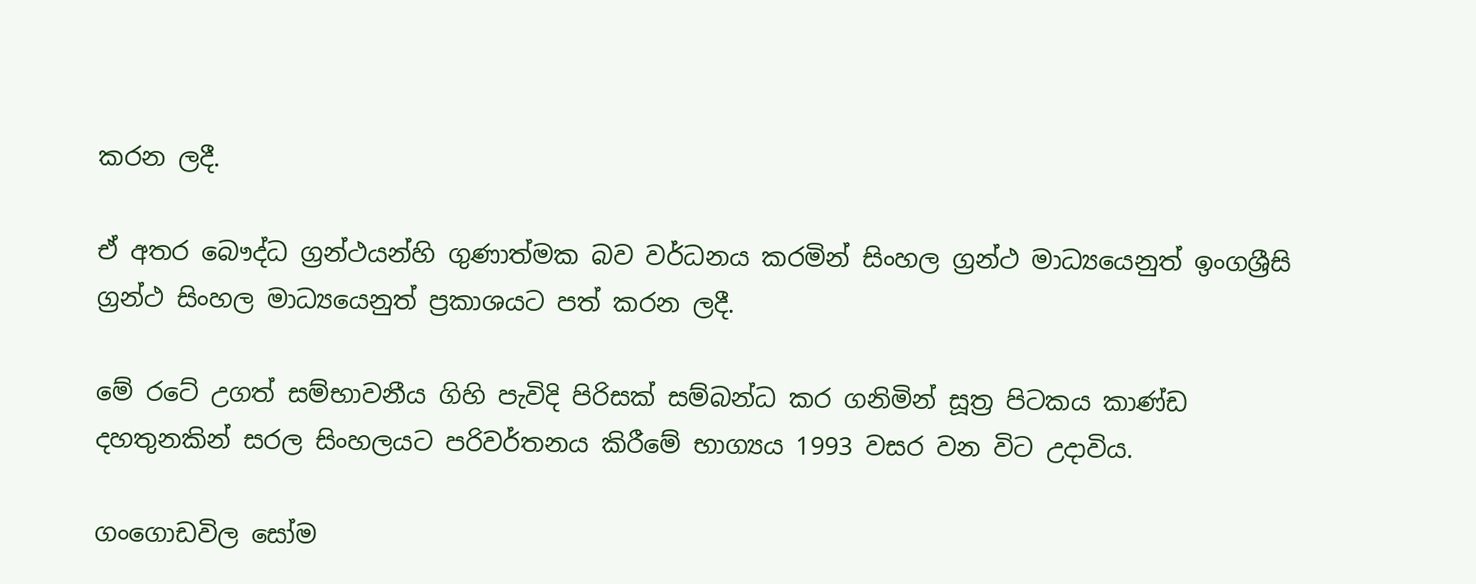කරන ලදී.

ඒ අතර බෞද්ධ ග්‍රන්ථයන්හි ගුණාත්මක බව වර්ධනය කරමින් සිංහල ග්‍රන්ථ මාධ්‍යයෙනුත් ඉංගශ්‍රීසි ග්‍රන්ථ සිංහල මාධ්‍යයෙනුත් ප්‍රකාශයට පත් කරන ලදී.

මේ රටේ උගත් සම්භාවනීය ගිහි පැවිදි පිරිසක් සම්බන්ධ කර ගනිමින් සූත්‍ර පිටකය කාණ්ඩ දහතුනකින් සරල සිංහලයට පරිවර්තනය කිරීමේ භාග්‍යය 1993 වසර වන විට උදාවිය.

ගංගොඩවිල සෝම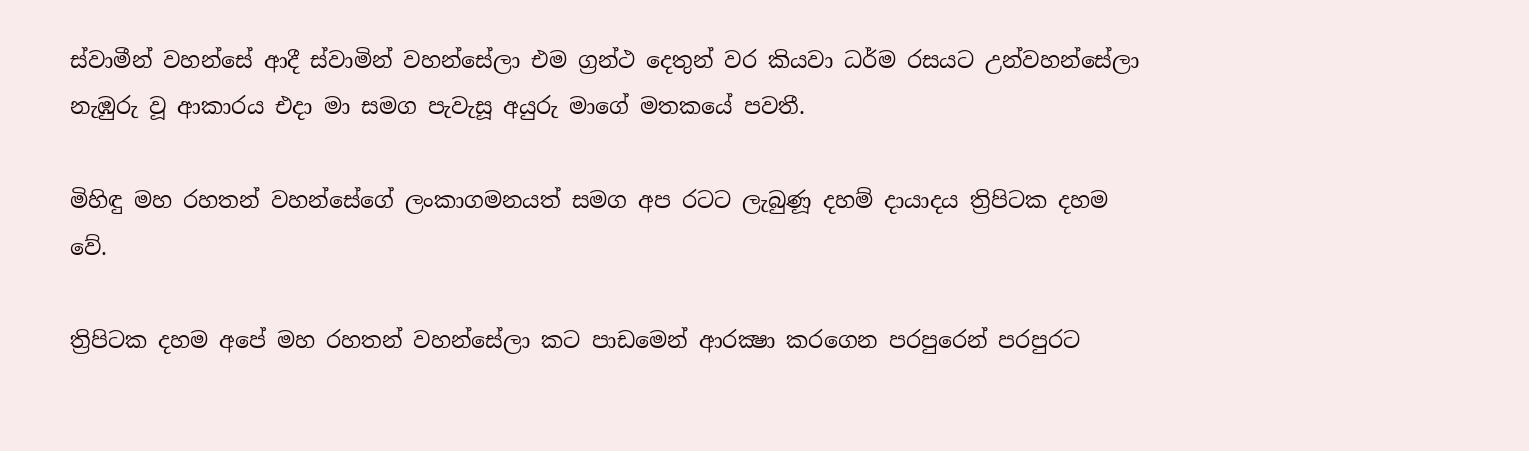ස්වාමීන් වහන්සේ ආදී ස්වාමින් වහන්සේලා එම ග්‍රන්ථ දෙතුන් වර කියවා ධර්ම රසයට උන්වහන්සේලා නැඹුරු වූ ආකාරය එදා මා සමග පැවැසූ අයුරු මාගේ මතකයේ පවතී.

මිහිඳු මහ රහතන් වහන්සේගේ ලංකාගමනයත් සමග අප රටට ලැබුණූ දහම් දායාදය ත්‍රිපිටක දහම වේ.

ත්‍රිපිටක දහම අපේ මහ රහතන් වහන්සේලා කට පාඩමෙන් ආරක්‍ෂා කරගෙන පරපුරෙන් පරපුරට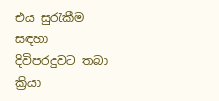එය සුරැකීම සඳහා දිවිපරදුවට තබා ක්‍රියා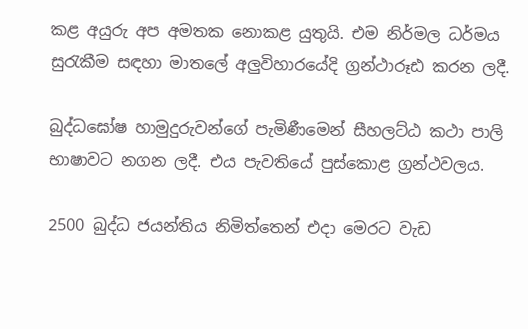කළ අයුරු අප අමතක නොකළ යුතුයි. එම නිර්මල ධර්මය සුරැකීම සඳහා මාතලේ අලුවිහාරයේදි ග්‍රන්ථාරූඪ කරන ලදී.

බුද්ධඝෝෂ හාමුදුරුවන්ගේ පැමිණීමෙන් සීහලට්ඨ කථා පාලි භාෂාවට නගන ලදී. එය පැවතියේ පුස්කොළ ග්‍රන්ථවලය.

2500 බුද්ධ ජයන්තිය නිමිත්තෙන් එදා මෙරට වැඩ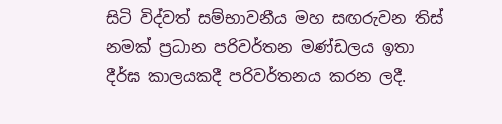සිටි විද්වත් සම්භාවනීය මහ සඟරුවන තිස් නමක් ප්‍රධාන පරිවර්තන මණ්ඩලය ඉතා දීර්ඝ කාලයකදී පරිවර්තනය කරන ලදී.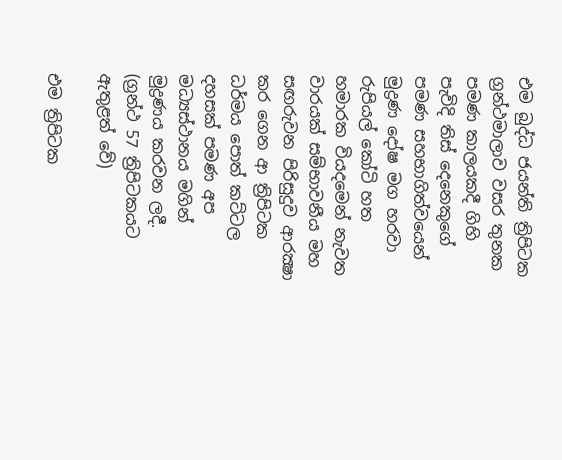එම බුද්ධ ජයන්ති ත්‍රිපිටක ග්‍රන්ථමාලාව වසර තුනක පමණ කාලයකදී ගිහි පැවිදි තිස් දෙනෙකුගේ පමණ සහභාගිත්වයෙන් මුද්‍රණ දෝෂ මග හරවා රුපියල් කෝටි හත හමාරක වියදමෙන් නැවත වාරයක් සම්භාවනීය මහ සඟරුවන පිරිසුදුව ආරක්‍ෂා කර ගෙන ආ ත්‍රිපිටක ධර්මය පොත් කට්ටල දහසක් පමණ අප මධ්‍යස්ථානය මගින් මුද්‍රණය කරවන ලදී. (ග්‍රන්ථ 57 ත්‍රිපිටකයට ඇතුළත් වේ)

එම ත්‍රිපිටක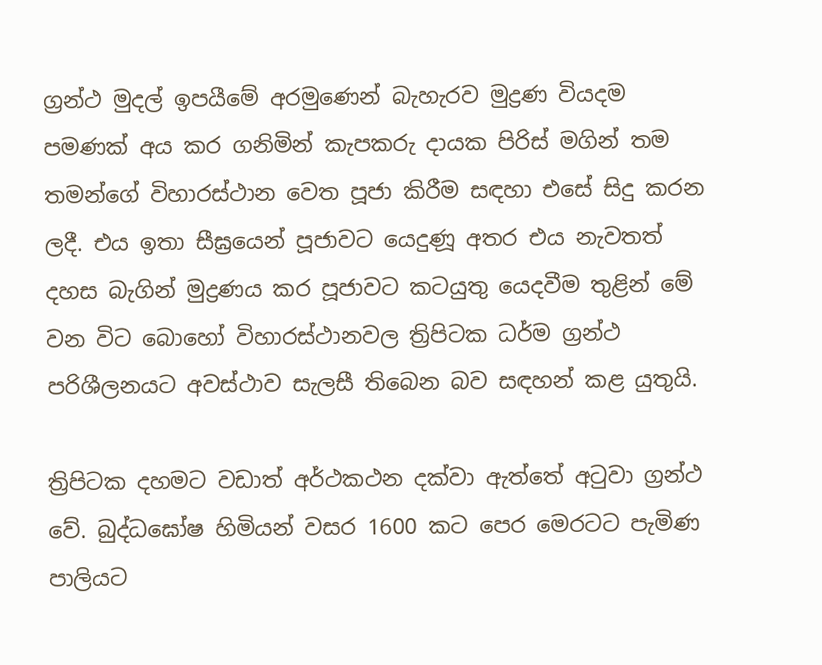ග්‍රන්ථ මුදල් ඉපයීමේ අරමුණෙන් බැහැරව මුද්‍රණ වියදම පමණක් අය කර ගනිමින් කැපකරු දායක පිරිස් මගින් තම තමන්ගේ විහාරස්ථාන වෙත පූජා කිරීම සඳහා එසේ සිදු කරන ලදී. එය ඉතා සීඝ්‍රයෙන් පූජාවට යෙදුණූ අතර එය නැවතත් දහස බැගින් මුද්‍රණය කර පූජාවට කටයුතු යෙදවීම තුළින් මේ වන විට බොහෝ විහාරස්ථානවල ත්‍රිපිටක ධර්ම ග්‍රන්ථ පරිශීලනයට අවස්ථාව සැලසී තිබෙන බව සඳහන් කළ යුතුයි.

ත්‍රිපිටක දහමට වඩාත් අර්ථකථන දක්වා ඇත්තේ අටුවා ග්‍රන්ථ වේ. බුද්ධඝෝෂ හිමියන් වසර 1600 කට පෙර මෙරටට පැමිණ පාලියට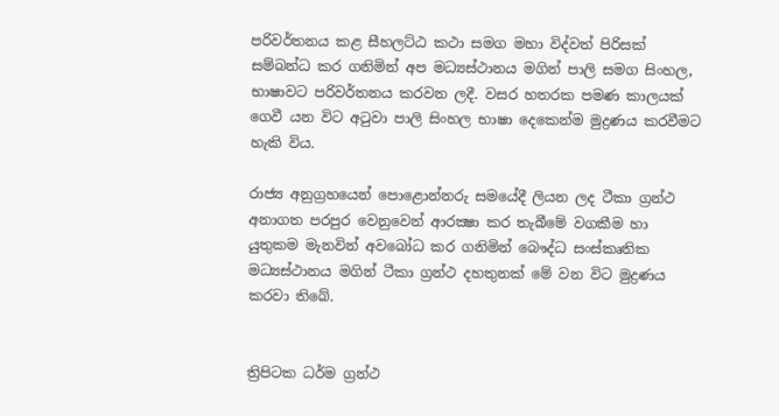පරිවර්තනය කළ සීහලට්ඨ කථා සමග මහා විද්වත් පිරිසක් සම්බන්ධ කර ගනිමින් අප මධ්‍යස්ථානය මගින් පාලි සමග සිංහල, භාෂාවට පරිවර්තනය කරවන ලදී. වසර හතරක පමණ කාලයක් ගෙවී යන විට අටුවා පාලි සිංහල භාෂා දෙකෙන්ම මුද්‍රණය කරවීමට හැකි විය.

රාජ්‍ය අනුග්‍රහයෙන් පොළොන්නරු සමයේදී ලියන ලද ටීකා ග්‍රන්ථ අනාගත පරපුර වෙනුවෙන් ආරක්‍ෂා කර තැබීමේ වගකීම හා යුතුකම මැනවින් අවබෝධ කර ගනිමින් බෞද්ධ සංස්කෘතික මධ්‍යස්ථානය මගින් ටීකා ග්‍රන්ථ දහතුනක් මේ වන විට මුද්‍රණය කරවා තිබේ.


ත්‍රිපිටක ධර්ම ග්‍රන්ථ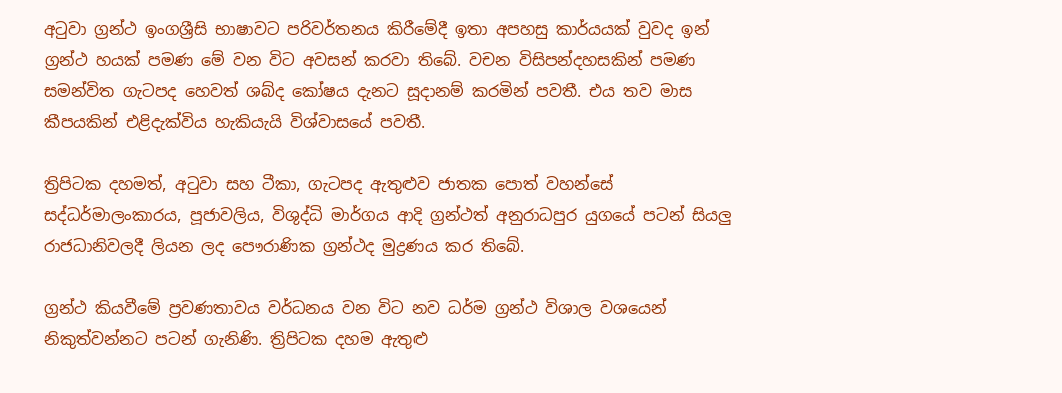අටුවා ග්‍රන්ථ ඉංගශ්‍රීසි භාෂාවට පරිවර්තනය කිරීමේදී ඉතා අපහසු කාර්යයක් වුවද ඉන් ග්‍රන්ථ හයක් පමණ මේ වන විට අවසන් කරවා තිබේ. වචන විසිපන්දහසකින් පමණ සමන්විත ගැටපද හෙවත් ශබ්ද කෝෂය දැනට සූදානම් කරමින් පවතී. එය තව මාස කීපයකින් එළිදැක්විය හැකියැයි විශ්වාසයේ පවතී.

ත්‍රිපිටක දහමත්, අටුවා සහ ටීකා, ගැටපද ඇතුළුව ජාතක පොත් වහන්සේ සද්ධර්මාලංකාරය, පූජාවලිය, විශුද්ධි මාර්ගය ආදි ග්‍රන්ථත් අනුරාධපුර යුගයේ පටන් සියලු රාජධානිවලදී ලියන ලද පෞරාණික ග්‍රන්ථද මුද්‍රණය කර තිබේ.

ග්‍රන්ථ කියවීමේ ප්‍රවණතාවය වර්ධනය වන විට නව ධර්ම ග්‍රන්ථ විශාල වශයෙන් නිකුත්වන්නට පටන් ගැනිණි. ත්‍රිපිටක දහම ඇතුළු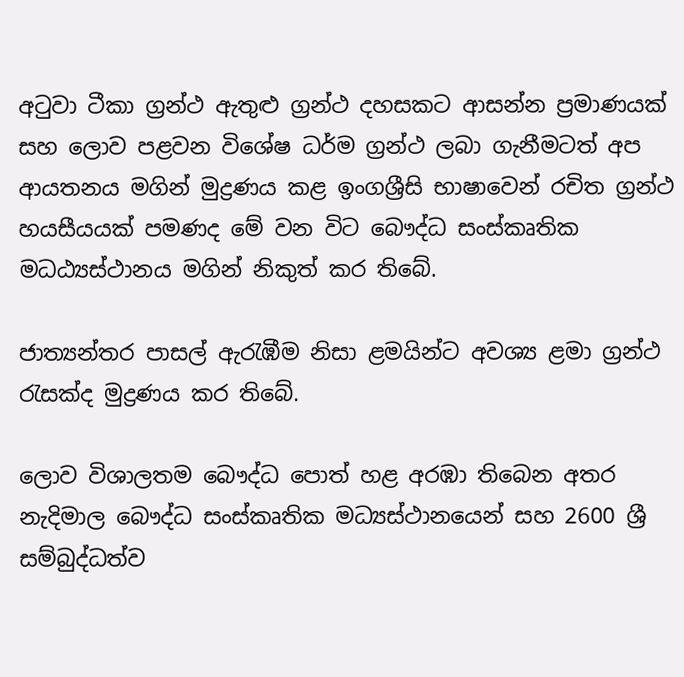අටුවා ටීකා ග්‍රන්ථ ඇතුළු ග්‍රන්ථ දහසකට ආසන්න ප්‍රමාණයක් සහ ලොව පළවන විශේෂ ධර්ම ග්‍රන්ථ ලබා ගැනීමටත් අප ආයතනය මගින් මුද්‍රණය කළ ඉංගශ්‍රීසි භාෂාවෙන් රචිත ග්‍රන්ථ හයසීයයක් පමණද මේ වන විට බෞද්ධ සංස්කෘතික මධඨ්‍යස්ථානය මගින් නිකුත් කර තිබේ.

ජාත්‍යන්තර පාසල් ඇරැඹීම නිසා ළමයින්ට අවශ්‍ය ළමා ග්‍රන්ථ රැසක්ද මුද්‍රණය කර තිබේ.

ලොව විශාලතම බෞද්ධ පොත් හළ අරඹා තිබෙන අතර නැදිමාල බෞද්ධ සංස්කෘතික මධ්‍යස්ථානයෙන් සහ 2600 ශ්‍රී සම්බුද්ධත්ව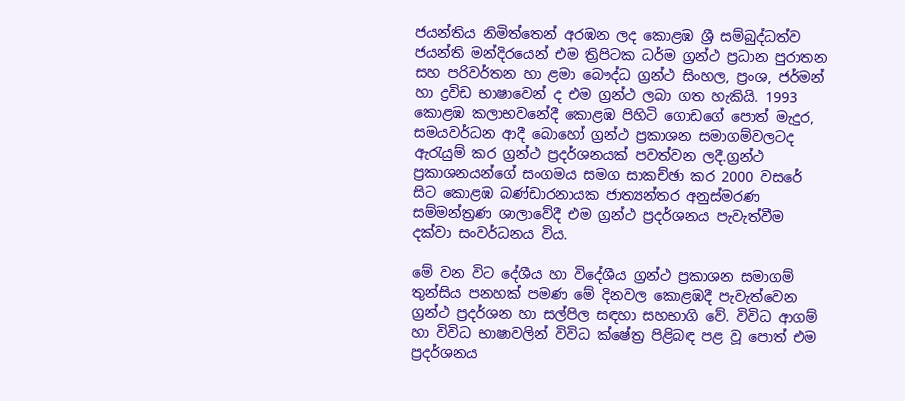ජයන්තිය නිමිත්තෙන් අරඹන ලද කොළඹ ශ්‍රී සම්බුද්ධත්ව ජයන්ති මන්දිරයෙන් එම ත්‍රිපිටක ධර්ම ග්‍රන්ථ ප්‍රධාන පුරාතන සහ පරිවර්තන හා ළමා බෞද්ධ ග්‍රන්ථ සිංහල, ප්‍රංශ, ජර්මන් හා ද්‍රවිඩ භාෂාවෙන් ද එම ග්‍රන්ථ ලබා ගත හැකියි. 1993 කොළඹ කලාභවනේදී කොළඹ පිහිටි ගොඩගේ පොත් මැදුර, සමයවර්ධන ආදී බොහෝ ග්‍රන්ථ ප්‍රකාශන සමාගම්වලටද ඇරැයුම් කර ග්‍රන්ථ ප්‍රදර්ශනයක් පවත්වන ලදී.ග්‍රන්ථ ප්‍රකාශනයන්ගේ සංගමය සමග සාකච්ඡා කර 2000 වසරේ සිට කොළඹ බණ්ඩාරනායක ජාත්‍යන්තර අනුස්මරණ සම්මන්ත්‍රණ ශාලාවේදී එම ග්‍රන්ථ ප්‍රදර්ශනය පැවැත්වීම දක්වා සංවර්ධනය විය.

මේ වන විට දේශීය හා විදේශීය ග්‍රන්ථ ප්‍රකාශන සමාගම් තුන්සිය පනහක් පමණ මේ දිනවල කොළඹදී පැවැත්වෙන ග්‍රන්ථ ප්‍රදර්ශන හා සල්පිල සඳහා සහභාගි වේ. විවිධ ආගම් හා විවිධ භාෂාවලින් විවිධ ක්ෂේත්‍ර පිළිබඳ පළ වූ පොත් එම ප්‍රදර්ශනය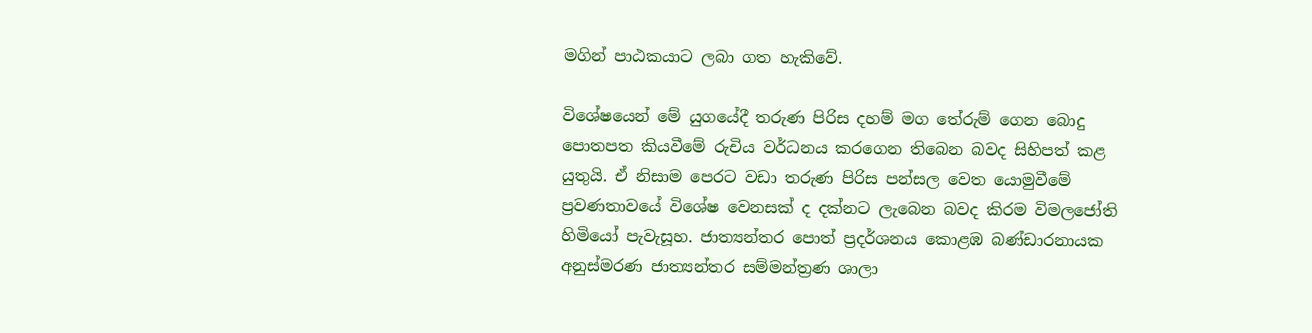මගින් පාඨකයාට ලබා ගත හැකිවේ.

විශේෂයෙන් මේ යුගයේදී තරුණ පිරිස දහම් මග තේරුම් ගෙන බොදු පොතපත කියවීමේ රුචිය වර්ධනය කරගෙන තිබෙන බවද සිහිපත් කළ යුතුයි. ඒ නිසාම පෙරට වඩා තරුණ පිරිස පන්සල වෙත යොමුවීමේ ප්‍රවණතාවයේ විශේෂ වෙනසක් ද දක්නට ලැබෙන බවද කිරම විමලජෝති හිමියෝ පැවැසූහ. ජාත්‍යන්තර පොත් ප්‍රදර්ශනය කොළඹ බණ්ඩාරනායක අනුස්මරණ ජාත්‍යන්තර සම්මන්ත්‍රණ ශාලා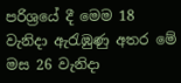පරිශ්‍රයේ දී මෙම 18 වැනිදා ඇරැඹුණු අතර මේ මස 26 වැනිදා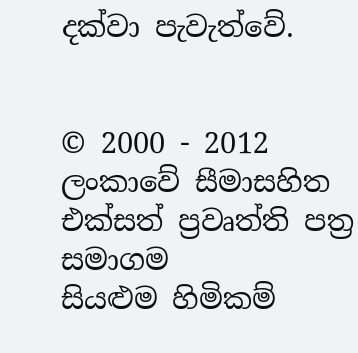දක්වා පැවැත්වේ.


© 2000 - 2012 ලංකාවේ සීමාසහිත එක්සත් ප්‍රවෘත්ති පත්‍ර සමාගම
සියළුම හිමිකම්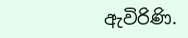ඇවිරිණි.